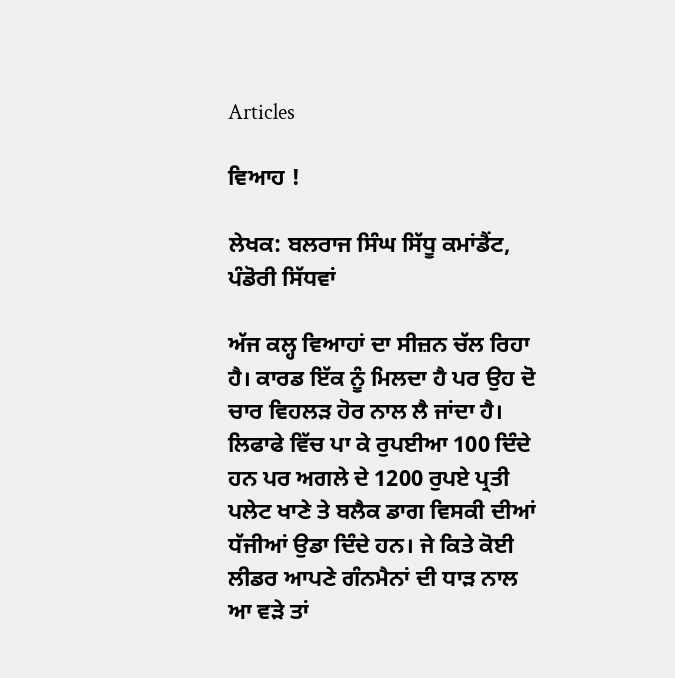Articles

ਵਿਆਹ !

ਲੇਖਕ: ਬਲਰਾਜ ਸਿੰਘ ਸਿੱਧੂ ਕਮਾਂਡੈਂਟ, ਪੰਡੋਰੀ ਸਿੱਧਵਾਂ

ਅੱਜ ਕਲ੍ਹ ਵਿਆਹਾਂ ਦਾ ਸੀਜ਼ਨ ਚੱਲ ਰਿਹਾ ਹੈ। ਕਾਰਡ ਇੱਕ ਨੂੰ ਮਿਲਦਾ ਹੈ ਪਰ ਉਹ ਦੋ ਚਾਰ ਵਿਹਲੜ ਹੋਰ ਨਾਲ ਲੈ ਜਾਂਦਾ ਹੈ। ਲਿਫਾਫੇ ਵਿੱਚ ਪਾ ਕੇ ਰੁਪਈਆ 100 ਦਿੰਦੇ ਹਨ ਪਰ ਅਗਲੇ ਦੇ 1200 ਰੁਪਏ ਪ੍ਰਤੀ ਪਲੇਟ ਖਾਣੇ ਤੇ ਬਲੈਕ ਡਾਗ ਵਿਸਕੀ ਦੀਆਂ ਧੱਜੀਆਂ ਉਡਾ ਦਿੰਦੇ ਹਨ। ਜੇ ਕਿਤੇ ਕੋਈ ਲੀਡਰ ਆਪਣੇ ਗੰਨਮੈਨਾਂ ਦੀ ਧਾੜ ਨਾਲ ਆ ਵੜੇ ਤਾਂ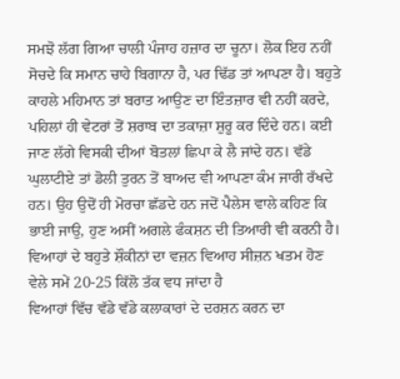ਸਮਝੋ ਲੱਗ ਗਿਆ ਚਾਲੀ ਪੰਜਾਹ ਹਜ਼ਾਰ ਦਾ ਚੂਨਾ। ਲੋਕ ਇਹ ਨਹੀਂ ਸੋਚਦੇ ਕਿ ਸਮਾਨ ਚਾਹੇ ਬਿਗਾਨਾ ਹੈ, ਪਰ ਢਿੱਡ ਤਾਂ ਆਪਣਾ ਹੈ। ਬਹੁਤੇ ਕਾਹਲੇ ਮਹਿਮਾਨ ਤਾਂ ਬਰਾਤ ਆਉਣ ਦਾ ਇੰਤਜ਼ਾਰ ਵੀ ਨਹੀਂ ਕਰਦੇ, ਪਹਿਲਾਂ ਹੀ ਵੇਟਰਾਂ ਤੋਂ ਸ਼ਰਾਬ ਦਾ ਤਕਾਜ਼ਾ ਸ਼ੁਰੂ ਕਰ ਦਿੰਦੇ ਹਨ। ਕਈ ਜਾਣ ਲੱਗੇ ਵਿਸਕੀ ਦੀਆਂ ਬੋਤਲਾਂ ਛਿਪਾ ਕੇ ਲੈ ਜਾਂਦੇ ਹਨ। ਵੱਡੇ ਘੁਲਾਟੀਏ ਤਾਂ ਡੋਲੀ ਤੁਰਨ ਤੋਂ ਬਾਅਦ ਵੀ ਆਪਣਾ ਕੰਮ ਜਾਰੀ ਰੱਖਦੇ ਹਨ। ਉਹ ਉਦੋਂ ਹੀ ਮੋਰਚਾ ਛੱਡਦੇ ਹਨ ਜਦੋਂ ਪੈਲੇਸ ਵਾਲੇ ਕਹਿਣ ਕਿ ਭਾਈ ਜਾਉ, ਹੁਣ ਅਸੀਂ ਅਗਲੇ ਫੰਕਸ਼ਨ ਦੀ ਤਿਆਰੀ ਵੀ ਕਰਨੀ ਹੈ। ਵਿਆਹਾਂ ਦੇ ਬਹੁਤੇ ਸ਼ੌਕੀਨਾਂ ਦਾ ਵਜ਼ਨ ਵਿਆਹ ਸੀਜ਼ਨ ਖਤਮ ਹੋਣ ਵੇਲੇ ਸਮੇਂ 20-25 ਕਿੱਲੋ ਤੱਕ ਵਧ ਜਾਂਦਾ ਹੈ
ਵਿਆਹਾਂ ਵਿੱਚ ਵੱਡੇ ਵੱਡੇ ਕਲਾਕਾਰਾਂ ਦੇ ਦਰਸ਼ਨ ਕਰਨ ਦਾ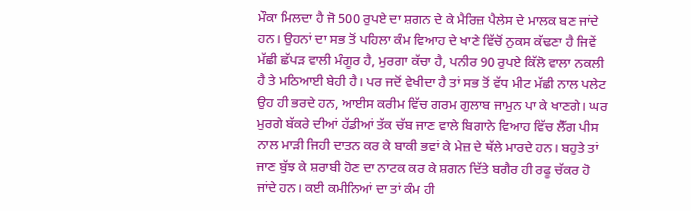ਮੌਕਾ ਮਿਲਦਾ ਹੈ ਜੋ 500 ਰੁਪਏ ਦਾ ਸ਼ਗਨ ਦੇ ਕੇ ਮੈਰਿਜ਼ ਪੈਲੇਸ ਦੇ ਮਾਲਕ ਬਣ ਜਾਂਦੇ ਹਨ। ਉਹਨਾਂ ਦਾ ਸਭ ਤੋਂ ਪਹਿਲਾ ਕੰਮ ਵਿਆਹ ਦੇ ਖਾਣੇ ਵਿੱਚੋਂ ਨੁਕਸ ਕੱਢਣਾ ਹੈ ਜਿਵੇਂ ਮੱਛੀ ਛੱਪੜ ਵਾਲੀ ਮੰਗੂਰ ਹੈ, ਮੁਰਗਾ ਕੱਚਾ ਹੈ, ਪਨੀਰ 90 ਰੁਪਏ ਕਿੱਲੋ ਵਾਲਾ ਨਕਲੀ ਹੈ ਤੇ ਮਠਿਆਈ ਬੇਹੀ ਹੈ। ਪਰ ਜਦੋਂ ਵੇਖੀਦਾ ਹੈ ਤਾਂ ਸਭ ਤੋਂ ਵੱਧ ਮੀਟ ਮੱਛੀ ਨਾਲ ਪਲੇਟ ਉਹ ਹੀ ਭਰਦੇ ਹਨ, ਆਈਸ ਕਰੀਮ ਵਿੱਚ ਗਰਮ ਗੁਲਾਬ ਜਾਮੁਨ ਪਾ ਕੇ ਖਾਣਗੇ। ਘਰ ਮੁਰਗੇ ਬੱਕਰੇ ਦੀਆਂ ਹੱਡੀਆਂ ਤੱਕ ਚੱਬ ਜਾਣ ਵਾਲੇ ਬਿਗਾਨੇ ਵਿਆਹ ਵਿੱਚ ਲੈੱਗ ਪੀਸ ਨਾਲ ਮਾੜੀ ਜਿਹੀ ਦਾਤਨ ਕਰ ਕੇ ਬਾਕੀ ਭਵਾਂ ਕੇ ਮੇਜ਼ ਦੇ ਥੱਲੇ ਮਾਰਦੇ ਹਨ। ਬਹੁਤੇ ਤਾਂ ਜਾਣ ਬੁੱਝ ਕੇ ਸ਼ਰਾਬੀ ਹੋਣ ਦਾ ਨਾਟਕ ਕਰ ਕੇ ਸ਼ਗਨ ਦਿੱਤੇ ਬਗੈਰ ਹੀ ਰਫੂ ਚੱਕਰ ਹੋ ਜਾਂਦੇ ਹਨ। ਕਈ ਕਮੀਨਿਆਂ ਦਾ ਤਾਂ ਕੰਮ ਹੀ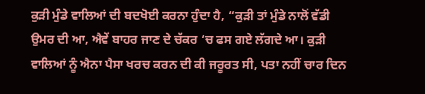ਕੁੜੀ ਮੁੰਡੇ ਵਾਲਿਆਂ ਦੀ ਬਦਖੋਈ ਕਰਨਾ ਹੁੰਦਾ ਹੈ, “ਕੁੜੀ ਤਾਂ ਮੁੰਡੇ ਨਾਲੋਂ ਵੱਡੀ ਉਮਰ ਦੀ ਆ, ਐਵੇਂ ਬਾਹਰ ਜਾਣ ਦੇ ਚੱਕਰ ‘ਚ ਫਸ ਗਏ ਲੱਗਦੇ ਆ। ਕੁੜੀ ਵਾਲਿਆਂ ਨੂੰ ਐਨਾ ਪੈਸਾ ਖਰਚ ਕਰਨ ਦੀ ਕੀ ਜਰੂਰਤ ਸੀ, ਪਤਾ ਨਹੀਂ ਚਾਰ ਦਿਨ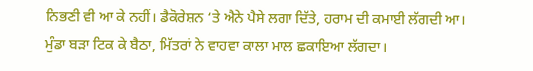ਨਿਭਣੀ ਵੀ ਆ ਕੇ ਨਹੀਂ। ਡੈਕੋਰੇਸ਼ਨ ‘ਤੇ ਐਨੇ ਪੈਸੇ ਲਗਾ ਦਿੱਤੇ, ਹਰਾਮ ਦੀ ਕਮਾਈ ਲੱਗਦੀ ਆ। ਮੁੰਡਾ ਬੜਾ ਟਿਕ ਕੇ ਬੈਠਾ, ਮਿੱਤਰਾਂ ਨੇ ਵਾਹਵਾ ਕਾਲਾ ਮਾਲ ਛਕਾਇਆ ਲੱਗਦਾ।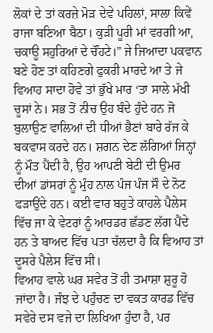ਲੋਕਾਂ ਦੇ ਤਾਂ ਕਰਜ਼ੇ ਮੋੜ ਦੇਵੇ ਪਹਿਲਾਂ, ਸਾਲਾ ਕਿਵੇਂ ਰਾਜਾ ਬਣਿਆ ਬੈਠਾ। ਕੁੜੀ ਪੂਰੀ ਮਾਂ ਵਰਗੀ ਆ, ਚਕਾਊ ਸਹੁਰਿਆਂ ਦੇ ਚੌਂਹਟੇ।” ਜੇ ਜਿਆਦਾ ਪਕਵਾਨ ਬਣੇ ਹੋਣ ਤਾਂ ਕਹਿਣਗੇ ਫੁਕਰੀ ਮਾਰਦੇ ਆ ਤੇ ਜੇ ਵਿਆਹ ਸਾਦਾ ਹੋਵੇ ਤਾਂ ਭੁੱਖੇ ਮਾਰ ‘ਤਾ ਸਾਲੇ ਮੱਖੀ ਚੂਸਾਂ ਨੇ। ਸਭ ਤੋਂ ਨੀਚ ਉਹ ਬੰਦੇ ਹੁੰਦੇ ਹਨ ਜੋ ਬੁਲਾਉਣ ਵਾਲਿਆਂ ਦੀ ਧੀਆਂ ਭੈਣਾਂ ਬਾਰੇ ਰੱਜ ਕੇ ਬਕਵਾਸ ਕਰਦੇ ਹਨ। ਸ਼ਗਨ ਦੇਣ ਲੱਗਿਆਂ ਜਿਨ੍ਹਾਂ ਨੂੰ ਮੌਤ ਪੈਂਦੀ ਹੈ, ਉਹ ਆਪਣੀ ਬੇਟੀ ਦੀ ਉਮਰ ਦੀਆਂ ਡਾਂਸਰਾਂ ਨੂੰ ਮੁੰਹ ਨਾਲ ਪੰਜ ਪੰਜ ਸੌ ਦੇ ਨੋਟ ਫੜਾਉਂਦੇ ਹਨ। ਕਈ ਵਾਰ ਬਹੁਤੇ ਕਾਹਲੇ ਪੈਲੇਸ ਵਿੱਚ ਜਾ ਕੇ ਵੇਟਰਾਂ ਨੂੰ ਆਰਡਰ ਛੱਡਣ ਲੱਗ ਪੈਂਦੇ ਹਨ ਤੇ ਬਾਅਦ ਵਿੱਚ ਪਤਾ ਚੱਲਦਾ ਹੈ ਕਿ ਵਿਆਹ ਤਾਂ ਦੂਸਰੇ ਪੈਲੇਸ ਵਿੱਚ ਸੀ।
ਵਿਆਹ ਵਾਲੇ ਘਰ ਸਵੇਰ ਤੋਂ ਹੀ ਤਮਾਸ਼ਾ ਸ਼ੁਰੂ ਹੋ ਜਾਂਦਾ ਹੈ। ਜੰਝ ਦੇ ਪਹੁੰਚਣ ਦਾ ਵਕਤ ਕਾਰਡ ਵਿੱਚ ਸਵੇਰੇ ਦਸ ਵਜੇ ਦਾ ਲਿਖਿਆ ਹੁੰਦਾ ਹੈ, ਪਰ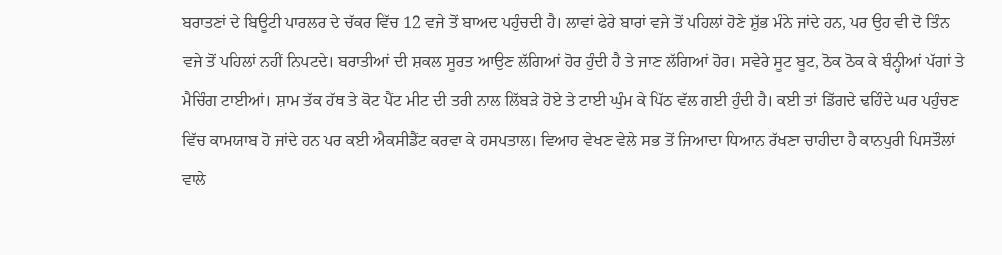ਬਰਾਤਣਾਂ ਦੇ ਬਿਊਟੀ ਪਾਰਲਰ ਦੇ ਚੱਕਰ ਵਿੱਚ 12 ਵਜੇ ਤੋਂ ਬਾਅਦ ਪਹੁੰਚਦੀ ਹੈ। ਲਾਵਾਂ ਫੇਰੇ ਬਾਰਾਂ ਵਜੇ ਤੋਂ ਪਹਿਲਾਂ ਹੋਣੇ ਸ਼ੁੱਭ ਮੰਨੇ ਜਾਂਦੇ ਹਨ, ਪਰ ਉਹ ਵੀ ਦੋ ਤਿੰਨ ਵਜੇ ਤੋਂ ਪਹਿਲਾਂ ਨਹੀਂ ਨਿਪਟਦੇ। ਬਰਾਤੀਆਂ ਦੀ ਸ਼ਕਲ ਸੂਰਤ ਆਉਣ ਲੱਗਿਆਂ ਹੋਰ ਹੁੰਦੀ ਹੈ ਤੇ ਜਾਣ ਲੱਗਿਆਂ ਹੋਰ। ਸਵੇਰੇ ਸੂਟ ਬੂਟ, ਠੋਕ ਠੋਕ ਕੇ ਬੰਨ੍ਹੀਆਂ ਪੱਗਾਂ ਤੇ ਮੈਚਿੰਗ ਟਾਈਆਂ। ਸ਼ਾਮ ਤੱਕ ਹੱਥ ਤੇ ਕੋਟ ਪੈਂਟ ਮੀਟ ਦੀ ਤਰੀ ਨਾਲ ਲਿੱਬੜੇ ਹੋਏ ਤੇ ਟਾਈ ਘੁੰਮ ਕੇ ਪਿੱਠ ਵੱਲ ਗਈ ਹੁੰਦੀ ਹੈ। ਕਈ ਤਾਂ ਡਿੱਗਦੇ ਢਹਿੰਦੇ ਘਰ ਪਹੁੰਚਣ ਵਿੱਚ ਕਾਮਯਾਬ ਹੋ ਜਾਂਦੇ ਹਨ ਪਰ ਕਈ ਐਕਸੀਡੈਂਟ ਕਰਵਾ ਕੇ ਹਸਪਤਾਲ। ਵਿਆਹ ਵੇਖਣ ਵੇਲੇ ਸਭ ਤੋਂ ਜਿਆਦਾ ਧਿਆਨ ਰੱਖਣਾ ਚਾਹੀਦਾ ਹੈ ਕਾਨਪੁਰੀ ਪਿਸਤੌਲਾਂ ਵਾਲੇ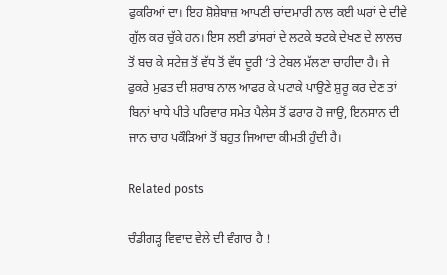ਫੁਕਰਿਆਂ ਦਾ। ਇਹ ਸ਼ੋਸ਼ੇਬਾਜ਼ ਆਪਣੀ ਚਾਂਦਮਾਰੀ ਨਾਲ ਕਈ ਘਰਾਂ ਦੇ ਦੀਵੇ ਗੁੱਲ ਕਰ ਚੁੱਕੇ ਹਨ। ਇਸ ਲਈ ਡਾਂਸਰਾਂ ਦੇ ਲਟਕੇ ਝਟਕੇ ਦੇਖਣ ਦੇ ਲਾਲਚ ਤੋਂ ਬਚ ਕੇ ਸਟੇਜ਼ ਤੋਂ ਵੱਧ ਤੋਂ ਵੱਧ ਦੂਰੀ ‘ਤੇ ਟੇਬਲ ਮੱਲਣਾ ਚਾਹੀਦਾ ਹੈ। ਜੇ ਫੁਕਰੇ ਮੁਫਤ ਦੀ ਸ਼ਰਾਬ ਨਾਲ ਆਫਰ ਕੇ ਪਟਾਕੇ ਪਾਉਣੇ ਸ਼ੁਰੂ ਕਰ ਦੇਣ ਤਾਂ ਬਿਨਾਂ ਖਾਧੇ ਪੀਤੇ ਪਰਿਵਾਰ ਸਮੇਤ ਪੈਲੇਸ ਤੋਂ ਫਰਾਰ ਹੋ ਜਾਉ, ਇਨਸਾਨ ਦੀ ਜਾਨ ਚਾਹ ਪਕੌੜਿਆਂ ਤੋਂ ਬਹੁਤ ਜਿਆਦਾ ਕੀਮਤੀ ਹੁੰਦੀ ਹੈ।

Related posts

ਚੰਡੀਗੜ੍ਹ ਵਿਵਾਦ ਵੇਲੇ ਦੀ ਵੰਗਾਰ ਹੈ !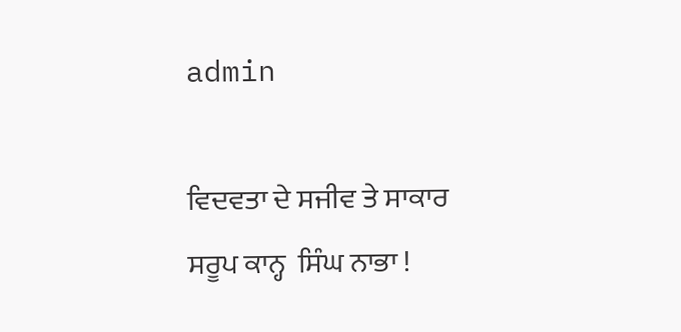admin

ਵਿਦਵਤਾ ਦੇ ਸਜੀਵ ਤੇ ਸਾਕਾਰ ਸਰੂਪ ਕਾਨ੍ਹ  ਸਿੰਘ ਨਾਭਾ !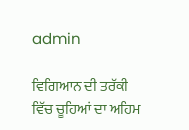admin

ਵਿਗਿਆਨ ਦੀ ਤਰੱਕੀ ਵਿੱਚ ਚੂਹਿਆਂ ਦਾ ਅਹਿਮ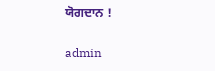ਯੋਗਦਾਨ !

admin